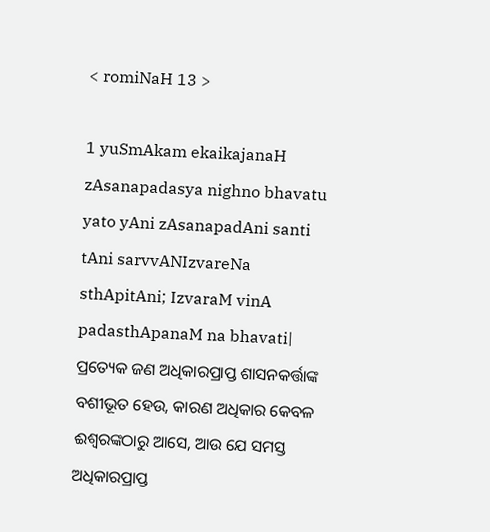< romiNaH 13 >

1 yuSmAkam ekaikajanaH zAsanapadasya nighno bhavatu yato yAni zAsanapadAni santi tAni sarvvANIzvareNa sthApitAni; IzvaraM vinA padasthApanaM na bhavati|
ପ୍ରତ୍ୟେକ ଜଣ ଅଧିକାରପ୍ରାପ୍ତ ଶାସନକର୍ତ୍ତାଙ୍କ ବଶୀଭୂତ ହେଉ, କାରଣ ଅଧିକାର କେବଳ ଈଶ୍ବରଙ୍କଠାରୁ ଆସେ, ଆଉ ଯେ ସମସ୍ତ ଅଧିକାରପ୍ରାପ୍ତ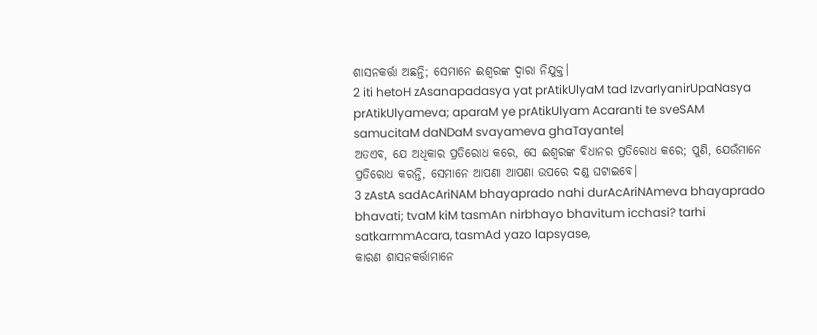ଶାସନକର୍ତ୍ତା ଅଛନ୍ତି; ସେମାନେ ଈଶ୍ବରଙ୍କ ଦ୍ୱାରା ନିଯୁକ୍ତ।
2 iti hetoH zAsanapadasya yat prAtikUlyaM tad IzvarIyanirUpaNasya prAtikUlyameva; aparaM ye prAtikUlyam Acaranti te sveSAM samucitaM daNDaM svayameva ghaTayante|
ଅତଏବ, ଯେ ଅଧିକାର ପ୍ରତିରୋଧ କରେ, ସେ ଈଶ୍ବରଙ୍କ ବିଧାନର ପ୍ରତିରୋଧ କରେ; ପୁଣି, ଯେଉଁମାନେ ପ୍ରତିରୋଧ କରନ୍ତି, ସେମାନେ ଆପଣା ଆପଣା ଉପରେ ଦଣ୍ଡ ଘଟାଇବେ।
3 zAstA sadAcAriNAM bhayaprado nahi durAcAriNAmeva bhayaprado bhavati; tvaM kiM tasmAn nirbhayo bhavitum icchasi? tarhi satkarmmAcara, tasmAd yazo lapsyase,
କାରଣ ଶାସନକର୍ତ୍ତାମାନେ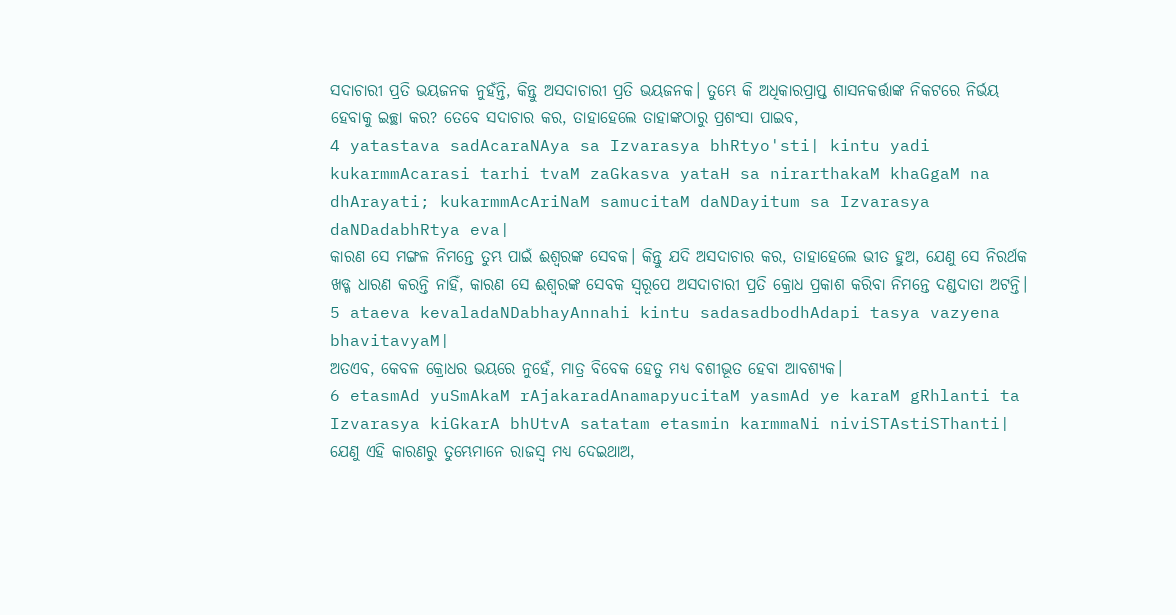ସଦାଚାରୀ ପ୍ରତି ଭୟଜନକ ନୁହଁନ୍ତି, କିନ୍ତୁ ଅସଦାଚାରୀ ପ୍ରତି ଭୟଜନକ। ତୁମ୍ଭେ କି ଅଧିକାରପ୍ରାପ୍ତ ଶାସନକର୍ତ୍ତାଙ୍କ ନିକଟରେ ନିର୍ଭୟ ହେବାକୁ ଇଚ୍ଛା କର? ତେବେ ସଦାଚାର କର, ତାହାହେଲେ ତାହାଙ୍କଠାରୁ ପ୍ରଶଂସା ପାଇବ,
4 yatastava sadAcaraNAya sa Izvarasya bhRtyo'sti| kintu yadi kukarmmAcarasi tarhi tvaM zaGkasva yataH sa nirarthakaM khaGgaM na dhArayati; kukarmmAcAriNaM samucitaM daNDayitum sa Izvarasya daNDadabhRtya eva|
କାରଣ ସେ ମଙ୍ଗଳ ନିମନ୍ତେ ତୁମ୍ଭ ପାଇଁ ଈଶ୍ବରଙ୍କ ସେବକ। କିନ୍ତୁ ଯଦି ଅସଦାଚାର କର, ତାହାହେଲେ ଭୀତ ହୁଅ, ଯେଣୁ ସେ ନିରର୍ଥକ ଖଡ୍ଗ ଧାରଣ କରନ୍ତି ନାହିଁ, କାରଣ ସେ ଈଶ୍ବରଙ୍କ ସେବକ ସ୍ୱରୂପେ ଅସଦାଚାରୀ ପ୍ରତି କ୍ରୋଧ ପ୍ରକାଶ କରିବା ନିମନ୍ତେ ଦଣ୍ଡଦାତା ଅଟନ୍ତି।
5 ataeva kevaladaNDabhayAnnahi kintu sadasadbodhAdapi tasya vazyena bhavitavyaM|
ଅତଏବ, କେବଳ କ୍ରୋଧର ଭୟରେ ନୁହେଁ, ମାତ୍ର ବିବେକ ହେତୁ ମଧ୍ୟ ବଶୀଭୂତ ହେବା ଆବଶ୍ୟକ।
6 etasmAd yuSmAkaM rAjakaradAnamapyucitaM yasmAd ye karaM gRhlanti ta Izvarasya kiGkarA bhUtvA satatam etasmin karmmaNi niviSTAstiSThanti|
ଯେଣୁ ଏହି କାରଣରୁ ତୁମ୍ଭେମାନେ ରାଜସ୍ୱ ମଧ୍ୟ ଦେଇଥାଅ,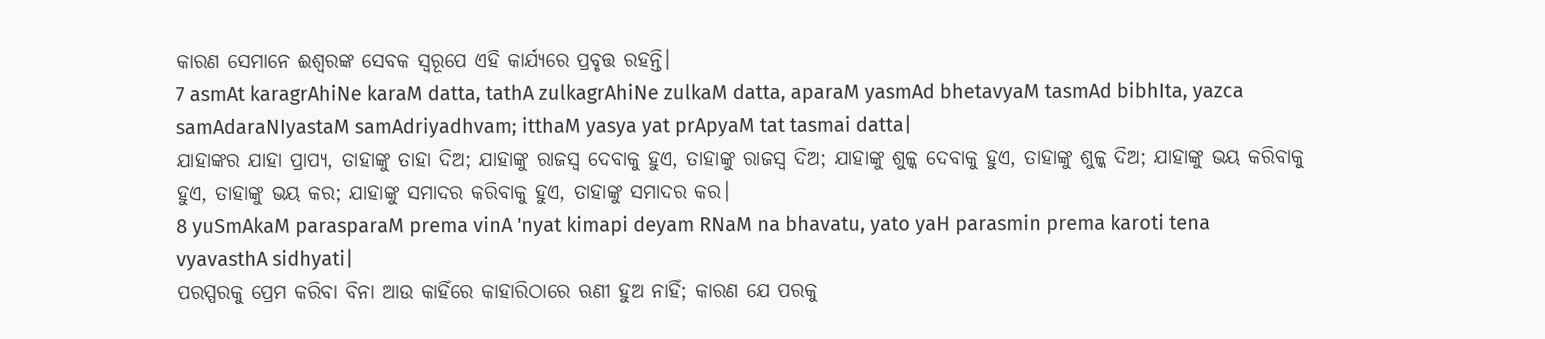କାରଣ ସେମାନେ ଈଶ୍ବରଙ୍କ ସେବକ ସ୍ୱରୂପେ ଏହି କାର୍ଯ୍ୟରେ ପ୍ରବୃତ୍ତ ରହନ୍ତି।
7 asmAt karagrAhiNe karaM datta, tathA zulkagrAhiNe zulkaM datta, aparaM yasmAd bhetavyaM tasmAd bibhIta, yazca samAdaraNIyastaM samAdriyadhvam; itthaM yasya yat prApyaM tat tasmai datta|
ଯାହାଙ୍କର ଯାହା ପ୍ରାପ୍ୟ, ତାହାଙ୍କୁ ତାହା ଦିଅ; ଯାହାଙ୍କୁ ରାଜସ୍ୱ ଦେବାକୁ ହୁଏ, ତାହାଙ୍କୁ ରାଜସ୍ୱ ଦିଅ; ଯାହାଙ୍କୁ ଶୁଳ୍କ ଦେବାକୁ ହୁଏ, ତାହାଙ୍କୁ ଶୁଳ୍କ ଦିଅ; ଯାହାଙ୍କୁ ଭୟ କରିବାକୁ ହୁଏ, ତାହାଙ୍କୁ ଭୟ କର; ଯାହାଙ୍କୁ ସମାଦର କରିବାକୁ ହୁଏ, ତାହାଙ୍କୁ ସମାଦର କର।
8 yuSmAkaM parasparaM prema vinA 'nyat kimapi deyam RNaM na bhavatu, yato yaH parasmin prema karoti tena vyavasthA sidhyati|
ପରସ୍ପରକୁ ପ୍ରେମ କରିବା ବିନା ଆଉ କାହିଁରେ କାହାରିଠାରେ ଋଣୀ ହୁଅ ନାହିଁ; କାରଣ ଯେ ପରକୁ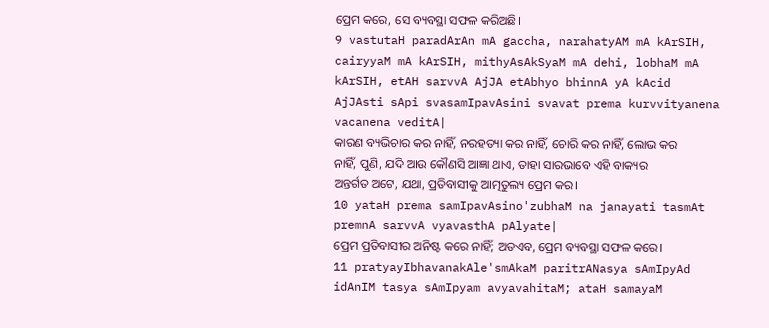ପ୍ରେମ କରେ, ସେ ବ୍ୟବସ୍ଥା ସଫଳ କରିଅଛି।
9 vastutaH paradArAn mA gaccha, narahatyAM mA kArSIH, cairyyaM mA kArSIH, mithyAsAkSyaM mA dehi, lobhaM mA kArSIH, etAH sarvvA AjJA etAbhyo bhinnA yA kAcid AjJAsti sApi svasamIpavAsini svavat prema kurvvityanena vacanena veditA|
କାରଣ ବ୍ୟଭିଚାର କର ନାହିଁ, ନରହତ୍ୟା କର ନାହିଁ, ଚୋରି କର ନାହିଁ, ଲୋଭ କର ନାହିଁ, ପୁଣି, ଯଦି ଆଉ କୌଣସି ଆଜ୍ଞା ଥାଏ, ତାହା ସାରଭାବେ ଏହି ବାକ୍ୟର ଅନ୍ତର୍ଗତ ଅଟେ, ଯଥା, ପ୍ରତିବାସୀକୁ ଆତ୍ମତୁଲ୍ୟ ପ୍ରେମ କର।
10 yataH prema samIpavAsino'zubhaM na janayati tasmAt premnA sarvvA vyavasthA pAlyate|
ପ୍ରେମ ପ୍ରତିବାସୀର ଅନିଷ୍ଟ କରେ ନାହିଁ; ଅତଏବ, ପ୍ରେମ ବ୍ୟବସ୍ଥା ସଫଳ କରେ।
11 pratyayIbhavanakAle'smAkaM paritrANasya sAmIpyAd idAnIM tasya sAmIpyam avyavahitaM; ataH samayaM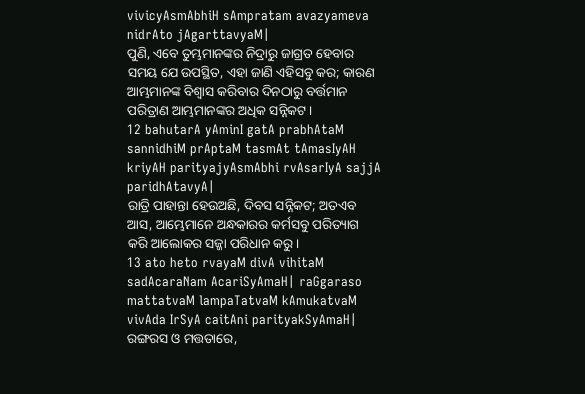vivicyAsmAbhiH sAmpratam avazyameva nidrAto jAgarttavyaM|
ପୁଣି, ଏବେ ତୁମ୍ଭମାନଙ୍କର ନିଦ୍ରାରୁ ଜାଗ୍ରତ ହେବାର ସମୟ ଯେ ଉପସ୍ଥିତ, ଏହା ଜାଣି ଏହିସବୁ କର; କାରଣ ଆମ୍ଭମାନଙ୍କ ବିଶ୍ୱାସ କରିବାର ଦିନଠାରୁ ବର୍ତ୍ତମାନ ପରିତ୍ରାଣ ଆମ୍ଭମାନଙ୍କର ଅଧିକ ସନ୍ନିକଟ।
12 bahutarA yAminI gatA prabhAtaM sannidhiM prAptaM tasmAt tAmasIyAH kriyAH parityajyAsmAbhi rvAsarIyA sajjA paridhAtavyA|
ରାତ୍ରି ପାହାନ୍ତା ହେଉଅଛି, ଦିବସ ସନ୍ନିକଟ; ଅତଏବ ଆସ, ଆମ୍ଭେମାନେ ଅନ୍ଧକାରର କର୍ମସବୁ ପରିତ୍ୟାଗ କରି ଆଲୋକର ସଜ୍ଜା ପରିଧାନ କରୁ।
13 ato heto rvayaM divA vihitaM sadAcaraNam AcariSyAmaH| raGgaraso mattatvaM lampaTatvaM kAmukatvaM vivAda IrSyA caitAni parityakSyAmaH|
ରଙ୍ଗରସ ଓ ମତ୍ତତାରେ,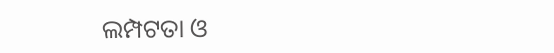ଲମ୍ପଟତା ଓ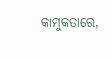କାମୁକତାରେ,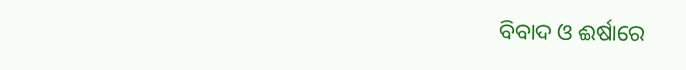ବିବାଦ ଓ ଈର୍ଷାରେ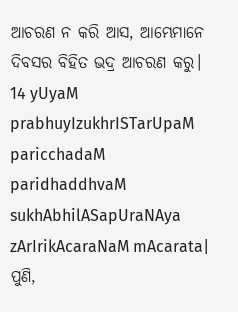ଆଚରଣ ନ କରି ଆସ, ଆମ୍ଭେମାନେ ଦିବସର ବିହିତ ଭଦ୍ର ଆଚରଣ କରୁ।
14 yUyaM prabhuyIzukhrISTarUpaM paricchadaM paridhaddhvaM sukhAbhilASapUraNAya zArIrikAcaraNaM mAcarata|
ପୁଣି,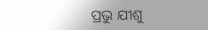ପ୍ରଭୁ ଯୀଶୁ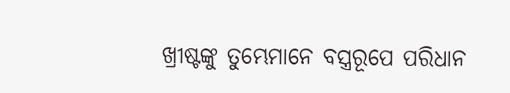ଖ୍ରୀଷ୍ଟଙ୍କୁ ତୁମ୍ଭେମାନେ ବସ୍ତ୍ରରୂପେ ପରିଧାନ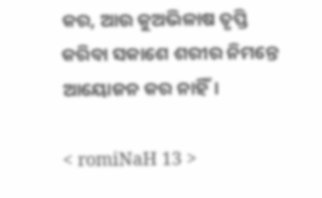କର, ଆଉ କୁଅଭିଳାଷ ତୃପ୍ତି କରିବା ସକାଶେ ଶରୀର ନିମନ୍ତେ ଆୟୋଜନ କର ନାହିଁ।

< romiNaH 13 >